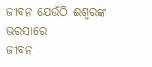ଜୀବନ ଯେଉଁଠି ଈଶ୍ବରଙ୍କ ଭରସାରେ
ଜୀବନ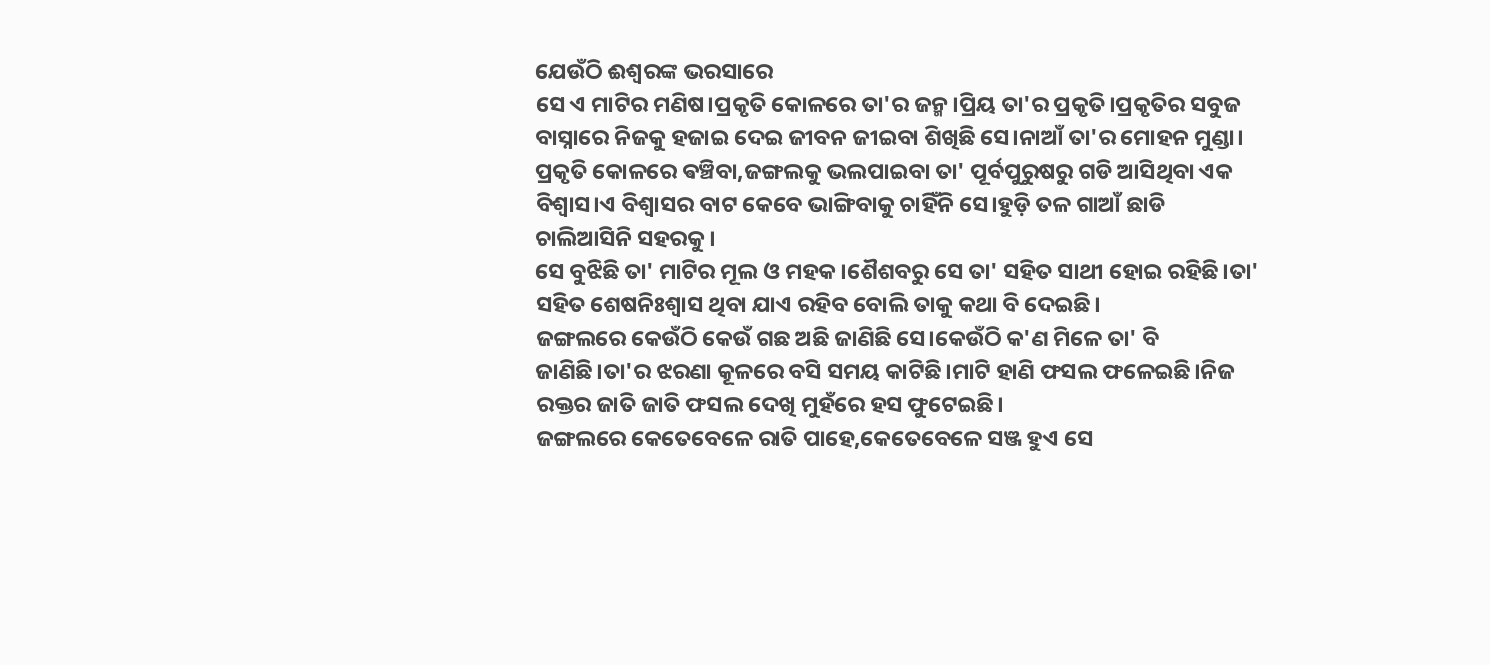ଯେଉଁଠି ଈଶ୍ବରଙ୍କ ଭରସାରେ
ସେ ଏ ମାଟିର ମଣିଷ।ପ୍ରକୃତି କୋଳରେ ତା'ର ଜନ୍ମ।ପ୍ରିୟ ତା'ର ପ୍ରକୃତି।ପ୍ରକୃତିର ସବୁଜ ବାସ୍ନାରେ ନିଜକୁ ହଜାଇ ଦେଇ ଜୀବନ ଜୀଇବା ଶିଖିଛି ସେ।ନାଆଁ ତା'ର ମୋହନ ମୁଣ୍ଡା।
ପ୍ରକୃତି କୋଳରେ ଵଞ୍ଚିବା,ଜଙ୍ଗଲକୁ ଭଲପାଇବା ତା' ପୂର୍ବପୁରୁଷରୁ ଗଡି ଆସିଥିବା ଏକ ବିଶ୍ୱାସ।ଏ ବିଶ୍ୱାସର ବାଟ କେବେ ଭାଙ୍ଗିବାକୁ ଚାହିଁନି ସେ।ହୁଡ଼ି ତଳ ଗାଆଁ ଛାଡି ଚାଲିଆସିନି ସହରକୁ।
ସେ ବୁଝିଛି ତା' ମାଟିର ମୂଲ ଓ ମହକ।ଶୈଶବରୁ ସେ ତା' ସହିତ ସାଥୀ ହୋଇ ରହିଛି।ତା' ସହିତ ଶେଷନିଃଶ୍ବାସ ଥିବା ଯାଏ ରହିବ ବୋଲି ତାକୁ କଥା ବି ଦେଇଛି।
ଜଙ୍ଗଲରେ କେଉଁଠି କେଉଁ ଗଛ ଅଛି ଜାଣିଛି ସେ।କେଉଁଠି କ'ଣ ମିଳେ ତା' ବି ଜାଣିଛି।ତା'ର ଝରଣା କୂଳରେ ବସି ସମୟ କାଟିଛି।ମାଟି ହାଣି ଫସଲ ଫଳେଇଛି।ନିଜ ରକ୍ତର ଜାତି ଜାତି ଫସଲ ଦେଖି ମୁହଁରେ ହସ ଫୁଟେଇଛି।
ଜଙ୍ଗଲରେ କେତେବେଳେ ରାତି ପାହେ,କେତେବେଳେ ସଞ୍ଜ ହୁଏ ସେ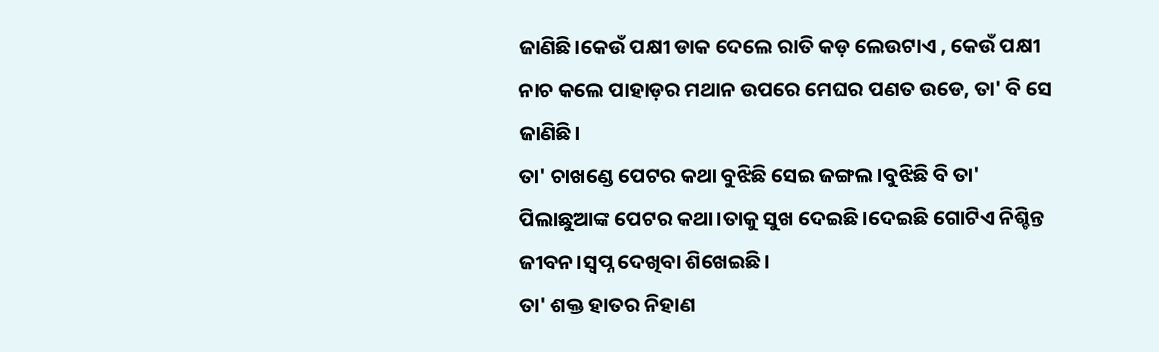ଜାଣିଛି।କେଉଁ ପକ୍ଷୀ ଡାକ ଦେଲେ ରାତି କଡ଼ ଲେଉଟାଏ , କେଉଁ ପକ୍ଷୀ ନାଚ କଲେ ପାହାଡ଼ର ମଥାନ ଉପରେ ମେଘର ପଣତ ଉଡେ, ତା' ବି ସେ ଜାଣିଛି।
ତା' ଚାଖଣ୍ଡେ ପେଟର କଥା ବୁଝିଛି ସେଇ ଜଙ୍ଗଲ।ବୁଝିଛି ବି ତା' ପିଲାଛୁଆଙ୍କ ପେଟର କଥା।ତାକୁ ସୁଖ ଦେଇଛି।ଦେଇଛି ଗୋଟିଏ ନିଶ୍ଚିନ୍ତ ଜୀବନ।ସ୍ବପ୍ନ ଦେଖିବା ଶିଖେଇଛି।
ତା' ଶକ୍ତ ହାତର ନିହାଣ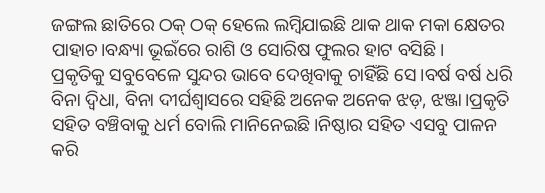ଜଙ୍ଗଲ ଛାତିରେ ଠକ୍ ଠକ୍ ହେଲେ ଲମ୍ବିଯାଇଛି ଥାକ ଥାକ ମକା କ୍ଷେତର ପାହାଚ।ବନ୍ଧ୍ୟା ଭୂଇଁରେ ରାଶି ଓ ସୋରିଷ ଫୁଲର ହାଟ ବସିଛି।
ପ୍ରକୃତିକୁ ସବୁବେଳେ ସୁନ୍ଦର ଭାବେ ଦେଖିବାକୁ ଚାହିଁଛି ସେ।ବର୍ଷ ବର୍ଷ ଧରି ବିନା ଦ୍ବିଧା, ବିନା ଦୀର୍ଘଶ୍ବାସରେ ସହିଛି ଅନେକ ଅନେକ ଝଡ଼, ଝଞ୍ଜା।ପ୍ରକୃତି ସହିତ ବଞ୍ଚିବାକୁ ଧର୍ମ ବୋଲି ମାନିନେଇଛି।ନିଷ୍ଠାର ସହିତ ଏସବୁ ପାଳନ କରି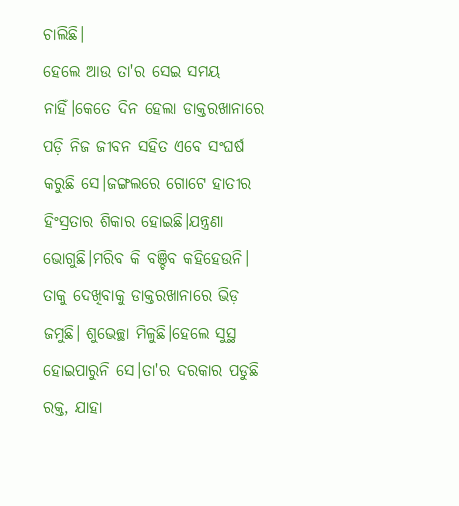ଚାଲିଛି।
ହେଲେ ଆଉ ତା'ର ସେଇ ସମୟ ନାହିଁ।କେତେ ଦିନ ହେଲା ଡାକ୍ତରଖାନାରେ ପଡ଼ି ନିଜ ଜୀବନ ସହିତ ଏବେ ସଂଘର୍ଷ କରୁଛି ସେ।ଜଙ୍ଗଲରେ ଗୋଟେ ହାତୀର ହିଂସ୍ରତାର ଶିକାର ହୋଇଛି।ଯନ୍ତ୍ରଣା ଭୋଗୁଛି।ମରିବ କି ବଞ୍ଚିବ କହିହେଉନି।
ତାକୁ ଦେଖିବାକୁ ଡାକ୍ତରଖାନାରେ ଭିଡ଼ ଜମୁଛି। ଶୁଭେଚ୍ଛା ମିଳୁଛି।ହେଲେ ସୁସ୍ଥ ହୋଇପାରୁନି ସେ।ତା'ର ଦରକାର ପଡୁଛି ରକ୍ତ, ଯାହା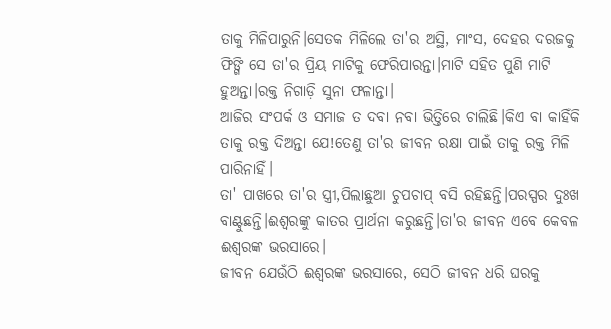ତାକୁ ମିଳିପାରୁନି।ସେତକ ମିଳିଲେ ତା'ର ଅସ୍ଥି, ମାଂସ, ଦେହର ଦରଜକୁ ଫିଙ୍ଗି ସେ ତା'ର ପ୍ରିୟ ମାଟିକୁ ଫେରିପାରନ୍ତା।ମାଟି ସହିତ ପୁଣି ମାଟି ହୁଅନ୍ତା।ରକ୍ତ ନିଗାଡ଼ି ସୁନା ଫଳାନ୍ତା।
ଆଜିର ସଂପର୍କ ଓ ସମାଜ ତ ଦବା ନବା ଭିତ୍ତିରେ ଚାଲିଛି।କିଏ ବା କାହିଁକି ତାକୁ ରକ୍ତ ଦିଅନ୍ତା ଯେ!ତେଣୁ ତା'ର ଜୀବନ ରକ୍ଷା ପାଇଁ ତାକୁ ରକ୍ତ ମିଳି ପାରିନାହିଁ।
ତା' ପାଖରେ ତା'ର ସ୍ତ୍ରୀ,ପିଲାଛୁଆ ଚୁପଚାପ୍ ବସି ରହିଛନ୍ତି।ପରସ୍ପର ଦୁଃଖ ବାଣ୍ଟୁଛନ୍ତି।ଈଶ୍ୱରଙ୍କୁ କାତର ପ୍ରାର୍ଥନା କରୁଛନ୍ତି।ତା'ର ଜୀବନ ଏବେ କେବଳ ଈଶ୍ବରଙ୍କ ଭରସାରେ।
ଜୀବନ ଯେଉଁଠି ଈଶ୍ବରଙ୍କ ଭରସାରେ, ସେଠି ଜୀବନ ଧରି ଘରକୁ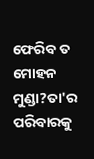ଫେରିବ ତ ମୋହନ ମୁଣ୍ଡା?ତା'ର ପରିବାରକୁ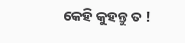କେହି କୁହନ୍ତୁ ତ !